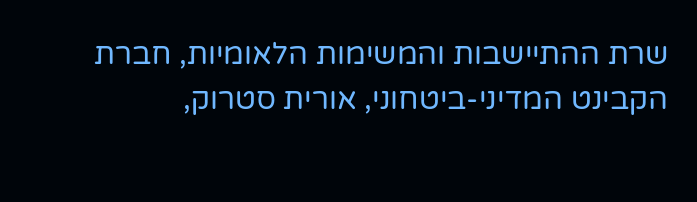שרת ההתיישבות והמשימות הלאומיות, חברת הקבינט המדיני-ביטחוני, אורית סטרוק,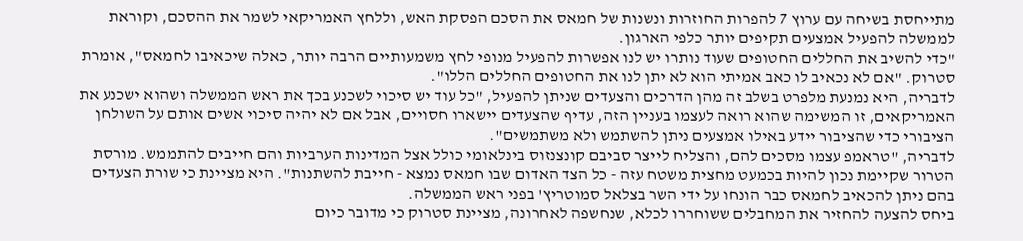מתייחסת בשיחה עם ערוץ 7 להפרות החוזרות ונשנות של חמאס את הסכם הפסקת האש, וללחץ האמריקאי לשמר את ההסכם, וקוראת לממשלה להפעיל אמצעים תקיפים יותר כלפי הארגון.
"כדי להשיב את החללים החטופים שעוד נותרו יש לנו אפשרות להפעיל מנופי לחץ משמעותיים הרבה יותר, כאלה שיכאיבו לחמאס", אומרת סטרוק. "אם לא נכאיב לו כאב אמיתי הוא לא יתן לנו את החטופים החללים הללו".
לדבריה, היא נמנעת מלפרט בשלב זה מהן הדרכים והצעדים שניתן להפעיל, "כל עוד יש סיכוי לשכנע בכך את ראש הממשלה ושהוא ישכנע את האמריקאים, זו המשימה שהוא רואה לעצמו בעניין הזה, עדיף שהצעדים יישארו חסויים, אבל אם לא יהיה סיכוי אשים אותם על השולחן הציבורי כדי שהציבור יידע באילו אמצעים ניתן להשתמש ולא משתמשים".
לדבריה, "טראמפ עצמו מסכים להם, והצליח לייצר סביבם קונצנזוס בינלאומי כולל אצל המדינות הערביות והם חייבים להתממש. מורסת הטרור שקיימת נכון להיות בכמעט מחצית משטח עזה - כל הצד האדום שבו חמאס נמצא - חייבת להשתנות". היא מציינת כי שורת הצעדים בהם ניתן להכאיב לחמאס כבר הונחו על ידי השר בצלאל סמוטריץ' בפני ראש הממשלה.
ביחס להצעה להחזיר את המחבלים ששוחררו לכלא, שנחשפה לאחרונה, מציינת סטרוק כי מדובר כיום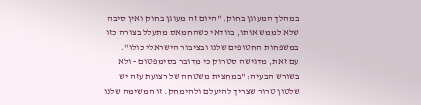במהלך המעוגן בחוק. "היום זה מעוגן בחוק ואין סיבה שלא לממש אותו, בוודאי כשהחמאס מתעלל בצורה כזו במשפחות החטופים שלנו ובציבור הישראלי כולו".
עם זאת, מדגישה סטרוק כי מדובר בסימפטום - ולא בשורש הבעיה: "במחצית משטחה של רצועת עזה יש שלטון טרור שצריך להיעלם ולהימחק. זו המשימה שלנו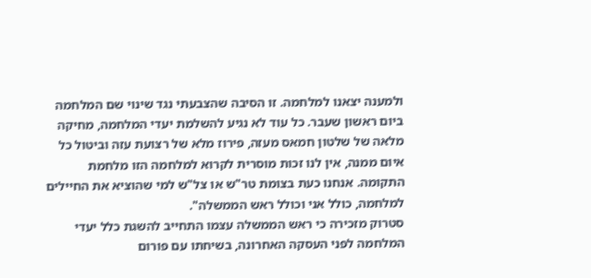ולמענה יצאנו למלחמה. זו הסיבה שהצבעתי נגד שינוי שם המלחמה ביום ראשון שעבר. כל עוד לא נגיע להשלמת יעדי המלחמה, מחיקה מלאה של שלטון חמאס מעזה, פירוז מלא של רצועת עזה וביטול כל איום ממנה, אין לנו זכות מוסרית לקרוא למלחמה הזו מלחמת התקומה. אנחנו כעת בצומת טר"ש או צל"ש למי שהוציא את החיילים למלחמה, כולל אני וכולל ראש הממשלה".
סטרוק מזכירה כי ראש הממשלה עצמו התחייב להשגת כלל יעדי המלחמה לפני העסקה האחרונה, בשיחתו עם פורום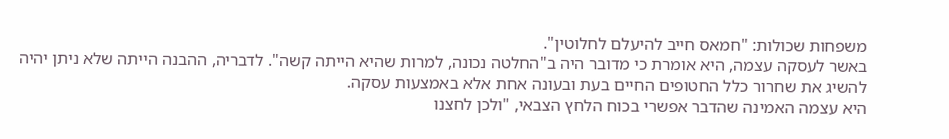משפחות שכולות: "חמאס חייב להיעלם לחלוטין".
באשר לעסקה עצמה, היא אומרת כי מדובר היה ב"החלטה נכונה, למרות שהיא הייתה קשה". לדבריה, ההבנה הייתה שלא ניתן יהיה להשיג את שחרור כלל החטופים החיים בעת ובעונה אחת אלא באמצעות עסקה.
היא עצמה האמינה שהדבר אפשרי בכוח הלחץ הצבאי, "ולכן לחצנו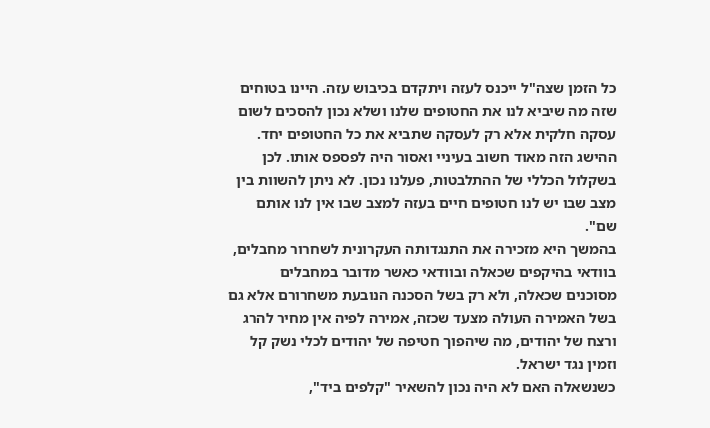כל הזמן שצה"ל ייכנס לעזה ויתקדם בכיבוש עזה. היינו בטוחים שזה מה שיביא לנו את החטופים שלנו ושלא נכון להסכים לשום עסקה חלקית אלא רק לעסקה שתביא את כל החטופים יחד. ההישג הזה מאוד חשוב בעיניי ואסור היה לפספס אותו. לכן בשקלול הכללי של ההתלבטות, פעלנו נכון. לא ניתן להשוות בין מצב שבו יש לנו חטופים חיים בעזה למצב שבו אין לנו אותם שם".
בהמשך היא מזכירה את התנגדותה העקרונית לשחרור מחבלים, בוודאי בהיקפים שכאלה ובוודאי כאשר מדובר במחבלים מסוכנים שכאלה, ולא רק בשל הסכנה הנובעת משחרורם אלא גם בשל האמירה העולה מצעד שכזה, אמירה לפיה אין מחיר להרג ורצח של יהודים, מה שיהפוך חטיפה של יהודים לכלי נשק קל וזמין נגד ישראל.
כשנשאלה האם לא היה נכון להשאיר "קלפים ביד",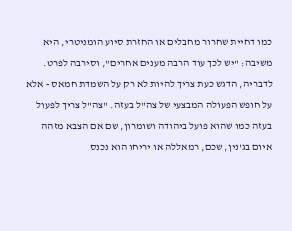כמו דחיית שחרור מחבלים או החזרת סיוע הומניטרי, היא משיבה: "יש לכך עוד הרבה מענים אחרים", וסירבה לפרט.
לדבריה, הדגש כעת צריך להיות לא רק על השמדת חמאס - אלא על חופש הפעולה המבצעי של צה"ל בעזה. "צה"ל צריך לפעול בעזה כמו שהוא פועל ביהודה ושומרון, שם אם הצבא מזהה איום בג'נין, שכם, רמאללה או יריחו הוא נכנס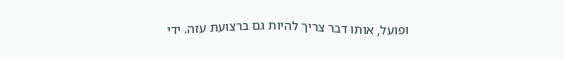ופועל, אותו דבר צריך להיות גם ברצועת עזה. ידי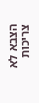הצבא לא צריכות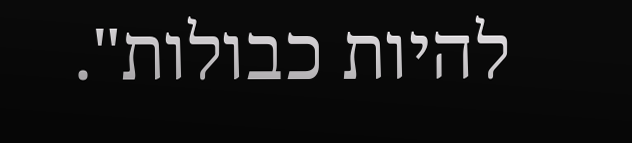להיות כבולות".